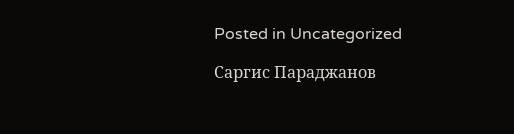Posted in Uncategorized

Саргис Параджанов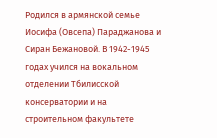Родился в армянской семье Иосифа (Овсепа) Параджанова и Сиран Бежановой. В 1942-1945 годах учился на вокальном отделении Тбилисской консерватории и на строительном факультете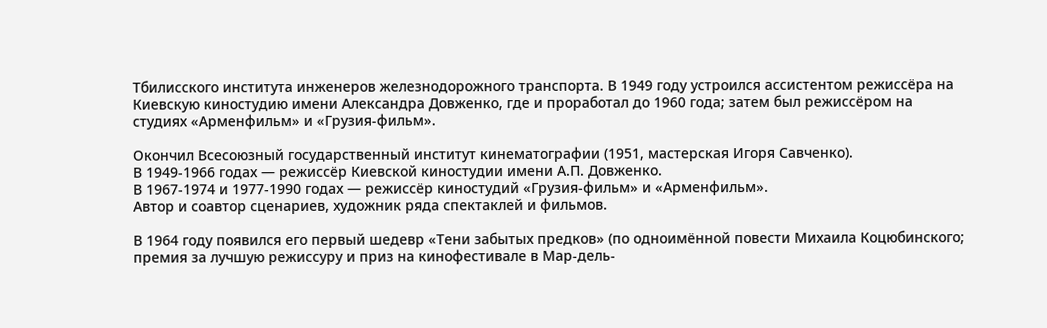Тбилисского института инженеров железнодорожного транспорта. В 1949 году устроился ассистентом режиссёра на Киевскую киностудию имени Александра Довженко, где и проработал до 1960 года; затем был режиссёром на студиях «Арменфильм» и «Грузия-фильм».

Окончил Всесоюзный государственный институт кинематографии (1951, мастерская Игоря Савченко).
В 1949-1966 годах — режиссёр Киевской киностудии имени А.П. Довженко.
В 1967-1974 и 1977-1990 годах — режиссёр киностудий «Грузия-фильм» и «Арменфильм».
Автор и соавтор сценариев, художник ряда спектаклей и фильмов.

В 1964 году появился его первый шедевр «Тени забытых предков» (по одноимённой повести Михаила Коцюбинского; премия за лучшую режиссуру и приз на кинофестивале в Мар-дель-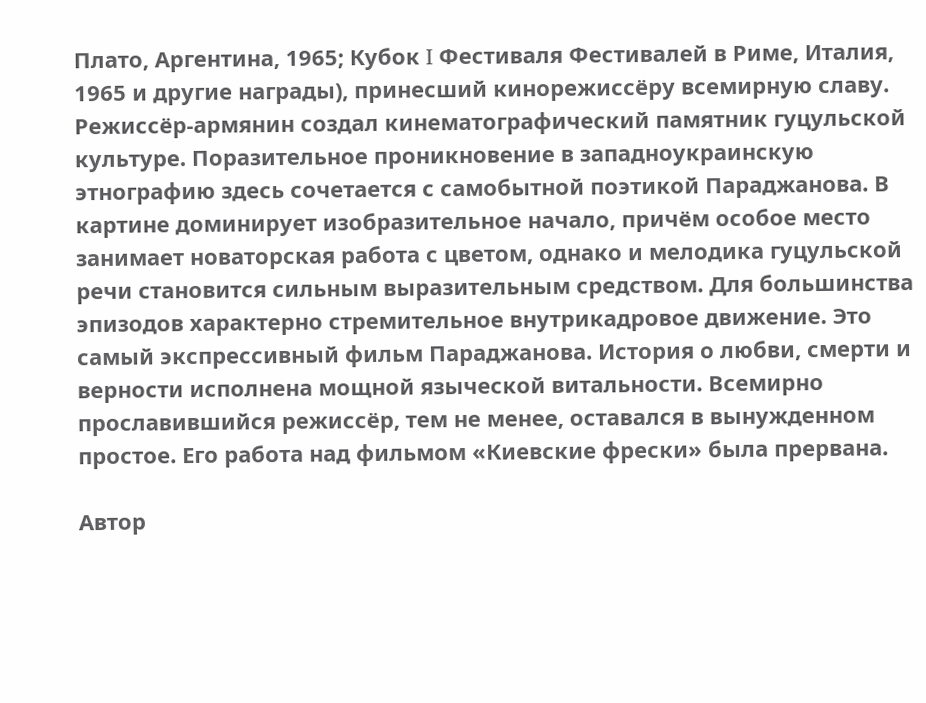Плато, Аргентина, 1965; Кубок I Фестиваля Фестивалей в Риме, Италия, 1965 и другие награды), принесший кинорежиссёру всемирную славу. Режиссёр-армянин создал кинематографический памятник гуцульской культуре. Поразительное проникновение в западноукраинскую этнографию здесь сочетается с самобытной поэтикой Параджанова. В картине доминирует изобразительное начало, причём особое место занимает новаторская работа с цветом, однако и мелодика гуцульской речи становится сильным выразительным средством. Для большинства эпизодов характерно стремительное внутрикадровое движение. Это самый экспрессивный фильм Параджанова. История о любви, смерти и верности исполнена мощной языческой витальности. Всемирно прославившийся режиссёр, тем не менее, оставался в вынужденном простое. Его работа над фильмом «Киевские фрески» была прервана.

Автор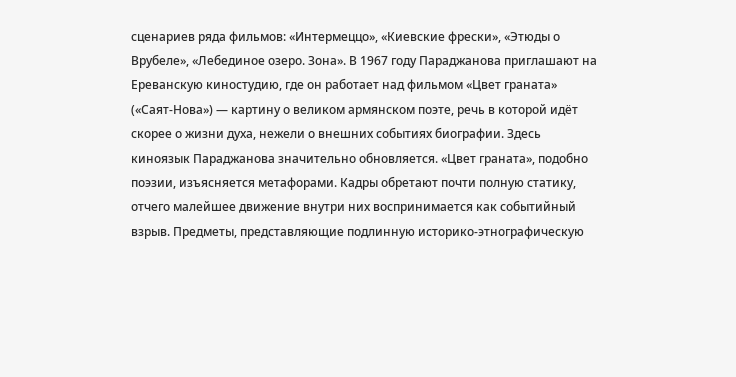сценариев ряда фильмов: «Интермеццо», «Киевские фрески», «Этюды о Врубеле», «Лебединое озеро. Зона». В 1967 году Параджанова приглашают на Ереванскую киностудию, где он работает над фильмом «Цвет граната» («Саят-Нова») — картину о великом армянском поэте, речь в которой идёт скорее о жизни духа, нежели о внешних событиях биографии. Здесь киноязык Параджанова значительно обновляется. «Цвет граната», подобно поэзии, изъясняется метафорами. Кадры обретают почти полную статику, отчего малейшее движение внутри них воспринимается как событийный взрыв. Предметы, представляющие подлинную историко-этнографическую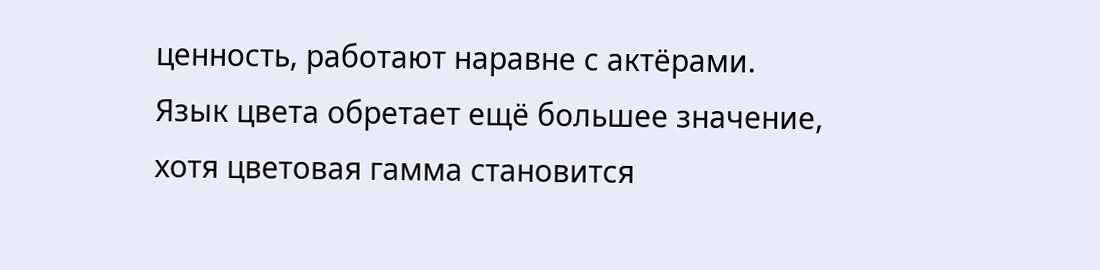ценность, работают наравне с актёрами. Язык цвета обретает ещё большее значение, хотя цветовая гамма становится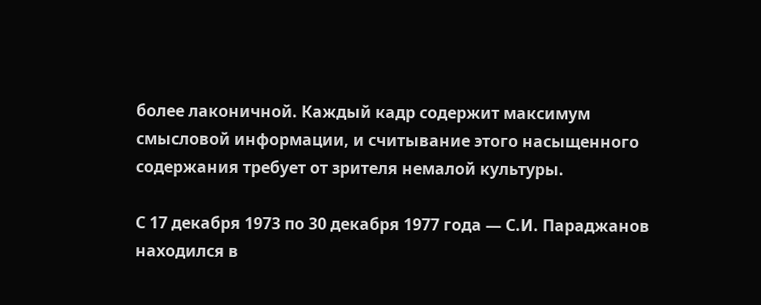более лаконичной. Каждый кадр содержит максимум смысловой информации, и считывание этого насыщенного содержания требует от зрителя немалой культуры.

С 17 декабря 1973 по 30 декабря 1977 года — С.И. Параджанов находился в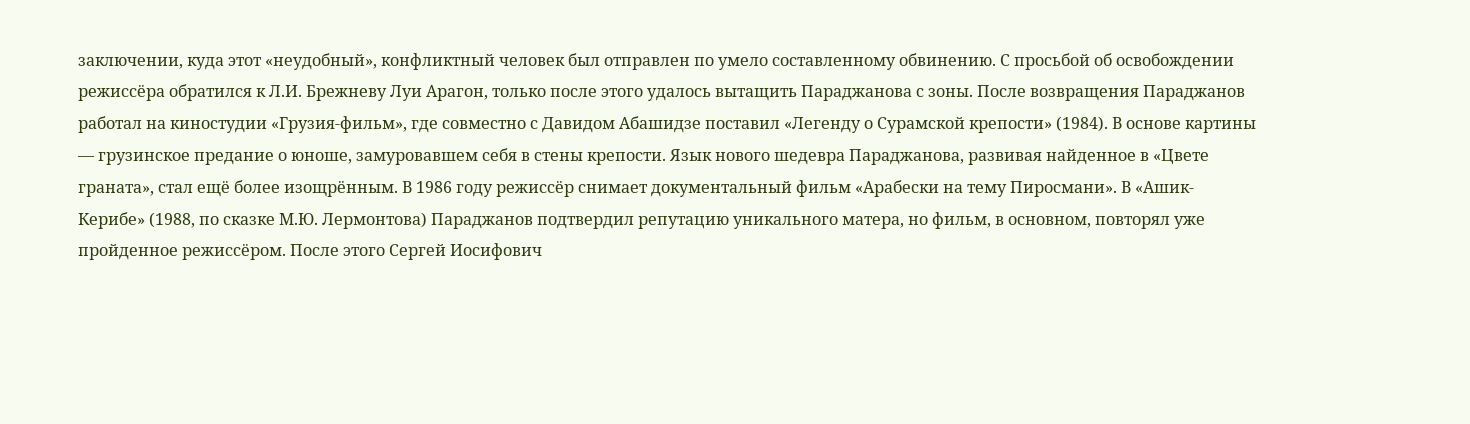заключении, куда этот «неудобный», конфликтный человек был отправлен по умело составленному обвинению. С просьбой об освобождении режиссёра обратился к Л.И. Брежневу Луи Арагон, только после этого удалось вытащить Параджанова с зоны. После возвращения Параджанов работал на киностудии «Грузия-фильм», где совместно с Давидом Абашидзе поставил «Легенду о Сурамской крепости» (1984). В основе картины — грузинское предание о юноше, замуровавшем себя в стены крепости. Язык нового шедевра Параджанова, развивая найденное в «Цвете граната», стал ещё более изощрённым. В 1986 году режиссёр снимает документальный фильм «Арабески на тему Пиросмани». В «Ашик-Керибе» (1988, по сказке М.Ю. Лермонтова) Параджанов подтвердил репутацию уникального матера, но фильм, в основном, повторял уже пройденное режиссёром. После этого Сергей Иосифович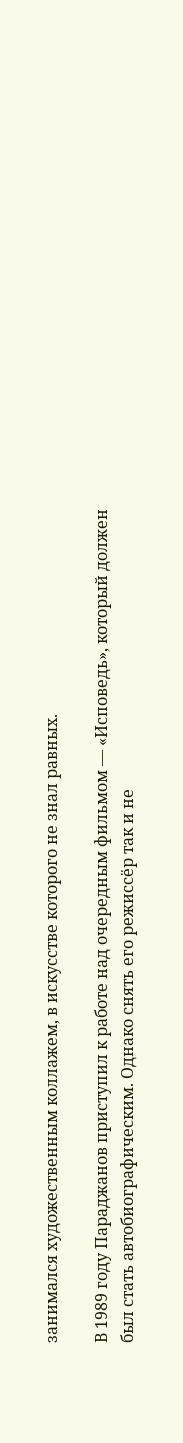занимался художественным коллажем, в искусстве которого не знал равных.

В 1989 году Параджанов приступил к работе над очередным фильмом — «Исповедь», который должен был стать автобиографическим. Однако снять его режиссёр так и не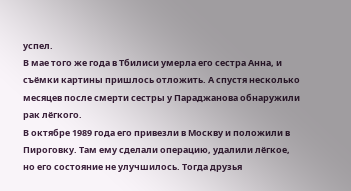успел.
В мае того же года в Тбилиси умерла его сестра Анна, и съёмки картины пришлось отложить. А спустя несколько месяцев после смерти сестры у Параджанова обнаружили рак лёгкого.
В октябре 1989 года его привезли в Москву и положили в Пироговку. Там ему сделали операцию, удалили лёгкое, но его состояние не улучшилось. Тогда друзья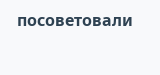посоветовали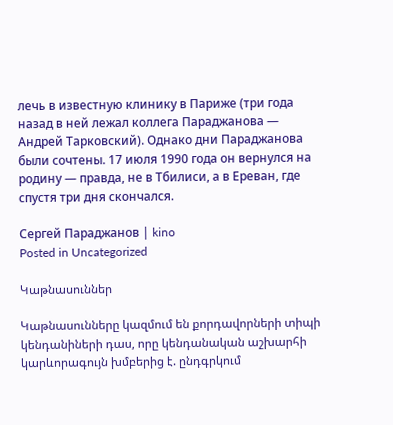лечь в известную клинику в Париже (три года назад в ней лежал коллега Параджанова — Андрей Тарковский). Однако дни Параджанова были сочтены. 17 июля 1990 года он вернулся на родину — правда, не в Тбилиси, а в Ереван, где спустя три дня скончался.

Сергей Параджанов | kino
Posted in Uncategorized

Կաթնասուններ

Կաթնասունները կազմում են քորդավորների տիպի կենդանիների դաս, որը կենդանական աշխարհի կարևորագույն խմբերից է. ընդգրկում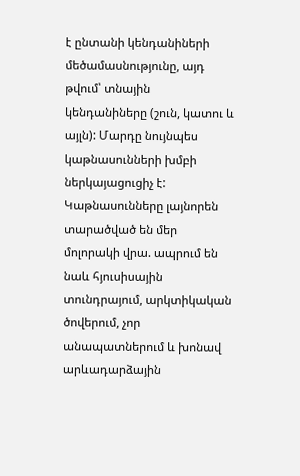է ընտանի կենդանիների մեծամասնությունը, այդ թվում՝ տնային կենդանիները (շուն, կատու և այլն): Մարդը նույնպես կաթնասունների խմբի ներկայացուցիչ է: Կաթնասունները լայնորեն տարածված են մեր մոլորակի վրա. ապրում են նաև հյուսիսային տունդրայում, արկտիկական ծովերում, չոր անապատներում և խոնավ արևադարձային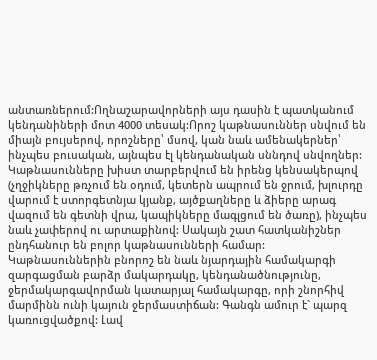անտառներում:Ողնաշարավորների այս դասին է պատկանում կենդանիների մոտ 4000 տեսակ:Որոշ կաթնասուններ սնվում են միայն բույսերով, որոշները՝ մսով, կան նաև ամենակերներ՝ ինչպես բուսական, այնպես էլ կենդանական սննդով սնվողներ: Կաթնասունները խիստ տարբերվում են իրենց կենսակերպով (չղջիկները թռչում են օդում, կետերն ապրում են ջրում, խլուրդը վարում է ստորգետնյա կյանք, այծքաղները և ձիերը արագ վազում են գետնի վրա, կապիկները մագլցում են ծառը), ինչպես նաև չափերով ու արտաքինով: Սակայն շատ հատկանիշներ ընդհանուր են բոլոր կաթնասունների համար: Կաթնասուններին բնորոշ են նաև նյարդային համակարգի զարգացման բարձր մակարդակը, կենդանածնությունը, ջերմակարգավորման կատարյալ համակարգը, որի շնորհիվ մարմինն ունի կայուն ջերմաստիճան: Գանգն ամուր է` պարզ կառուցվածքով: Լավ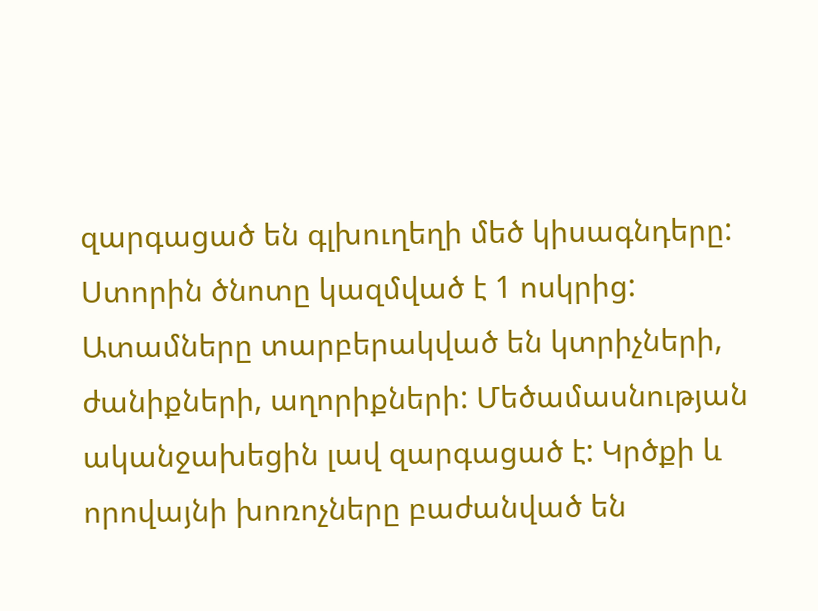զարգացած են գլխուղեղի մեծ կիսագնդերը: Ստորին ծնոտը կազմված է 1 ոսկրից: Ատամները տարբերակված են կտրիչների, ժանիքների, աղորիքների: Մեծամասնության ականջախեցին լավ զարգացած է: Կրծքի և որովայնի խոռոչները բաժանված են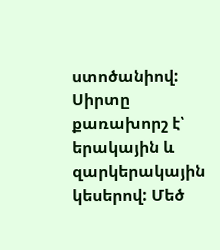ստոծանիով: Սիրտը քառախորշ է՝ երակային և զարկերակային կեսերով: Մեծ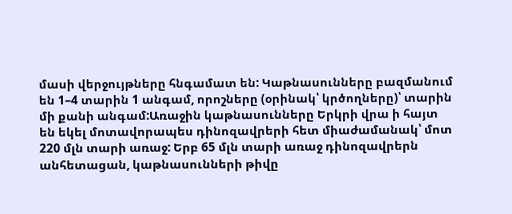մասի վերջույթները հնգամատ են: Կաթնասունները բազմանում են 1–4 տարին 1 անգամ, որոշները (օրինակ՝ կրծողները)՝ տարին մի քանի անգամ:Առաջին կաթնասունները Երկրի վրա ի հայտ են եկել մոտավորապես դինոզավրերի հետ միաժամանակ՝ մոտ 220 մլն տարի առաջ: Երբ 65 մլն տարի առաջ դինոզավրերն անհետացան, կաթնասունների թիվը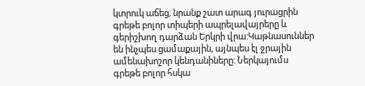կտրուկ աճեց, նրանք շատ արագ յուրացրին գրեթե բոլոր տիպերի ապրելավայրերը և գերիշխող դարձան Երկրի վրա:Կաթնասուններ են ինչպես ցամաքային, այնպես էլ ջրային ամենախոշոր կենդանիները: Ներկայումս գրեթե բոլոր հսկա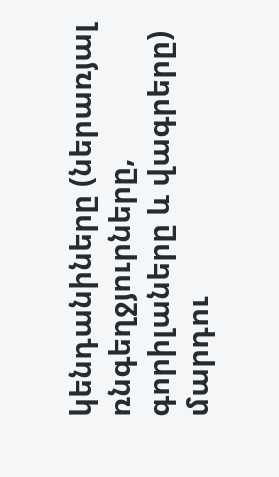կենդանիները (ներառյալ ռնգեղջյուրները, գորիլաները և վագրերը) մարդու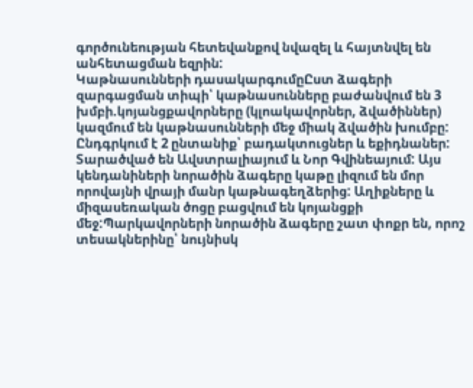գործունեության հետեվանքով նվազել և հայտնվել են անհետացման եզրին:
Կաթնասունների դասակարգումըԸստ ձագերի զարգացման տիպի՝ կաթնասունները բաժանվում են 3 խմբի.կոյանցքավորները (կլոակավորներ, ձվածիններ) կազմում են կաթնասունների մեջ միակ ձվածին խումբը: Ընդգրկում է 2 ընտանիք՝ բադակտուցներ և եքիդնաներ: Տարածված են Ավստրալիայում և Նոր Գվինեայում: Այս կենդանիների նորածին ձագերը կաթը լիզում են մոր որովայնի վրայի մանր կաթնագեղձերից: Աղիքները և միզասեռական ծոցը բացվում են կոյանցքի մեջ:Պարկավորների նորածին ձագերը շատ փոքր են, որոշ տեսակներինը՝ նույնիսկ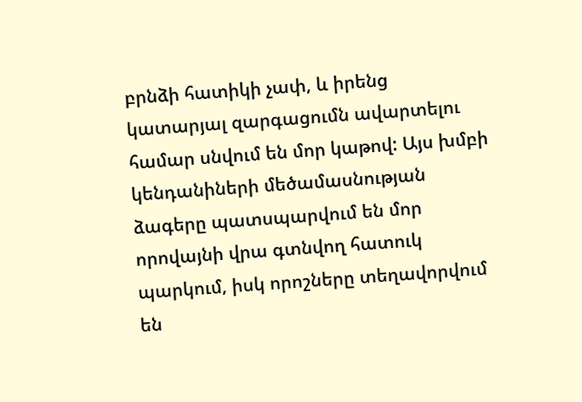բրնձի հատիկի չափ, և իրենց կատարյալ զարգացումն ավարտելու համար սնվում են մոր կաթով: Այս խմբի կենդանիների մեծամասնության ձագերը պատսպարվում են մոր որովայնի վրա գտնվող հատուկ պարկում, իսկ որոշները տեղավորվում են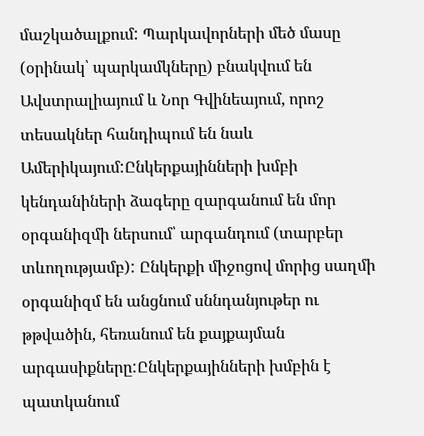մաշկածալքում: Պարկավորների մեծ մասը (օրինակ՝ պարկամկները) բնակվում են Ավստրալիայում և Նոր Գվինեայում, որոշ տեսակներ հանդիպում են նաև Ամերիկայում:Ընկերքայինների խմբի կենդանիների ձագերը զարգանում են մոր օրգանիզմի ներսում՝ արգանդում (տարբեր տևողությամբ): Ընկերքի միջոցով մորից սաղմի օրգանիզմ են անցնում սննդանյութեր ու թթվածին, հեռանում են քայքայման արգասիքները:Ընկերքայինների խմբին է պատկանում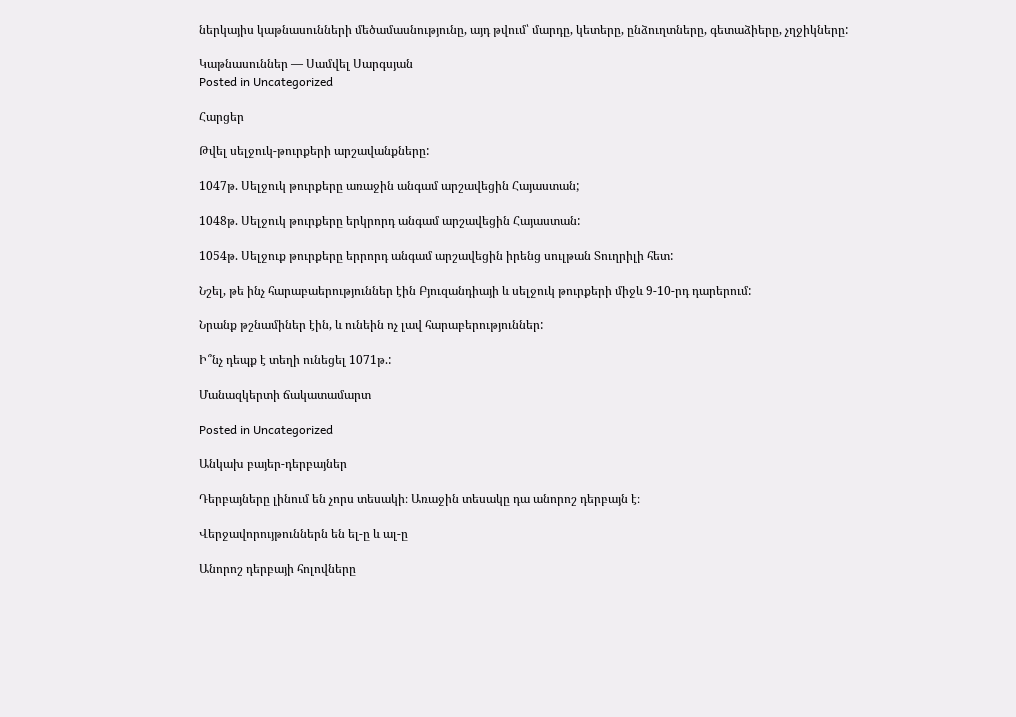ներկայիս կաթնասունների մեծամասնությունը, այդ թվում՝ մարդը, կետերը, ընձուղտները, գետաձիերը, չղջիկները:

Կաթնասուններ — Սամվել Սարգսյան
Posted in Uncategorized

Հարցեր

Թվել սելջուկ-թուրքերի արշավանքները:

1047թ. Սելջուկ թուրքերը առաջին անգամ արշավեցին Հայաստան;

1048թ. Սելջուկ թուրքերը երկրորդ անգամ արշավեցին Հայաստան:

1054թ. Սելջուք թուրքերը երրորդ անգամ արշավեցին իրենց սուլթան Տուղրիլի հետ:

Նշել, թե ինչ հարաբաերություններ էին Բյուզանդիայի և սելջուկ թուրքերի միջև 9-10-րդ դարերում:

Նրանք թշնամիներ էին, և ունեին ոչ լավ հարաբերություններ:

Ի՞նչ դեպք է տեղի ունեցել 1071թ.:

Մանազկերտի ճակատամարտ

Posted in Uncategorized

Անկախ բայեր-դերբայներ

Դերբայները լինում են չորս տեսակի։ Առաջին տեսակը դա անորոշ դերբայն է։

Վերջավորույթուններն են ել-ը և ալ-ը

Անորոշ դերբայի հոլովները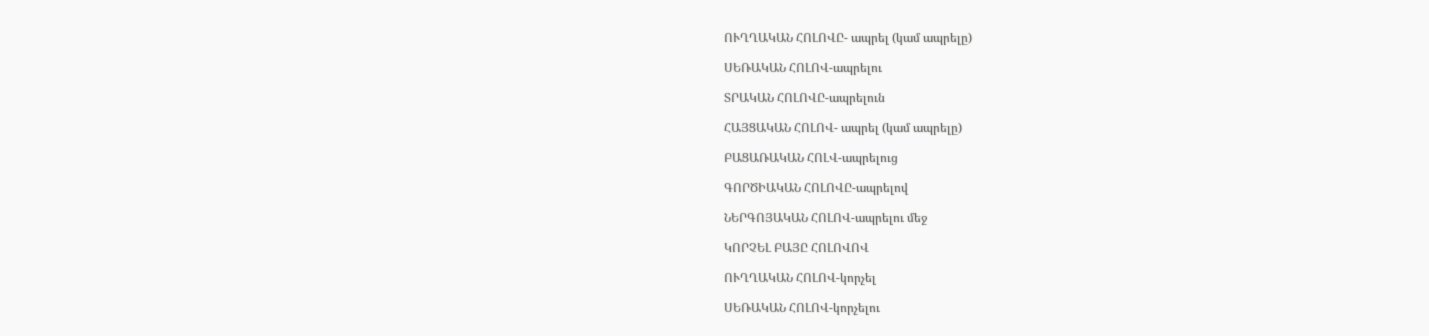ՈՒՂՂԱԿԱՆ ՀՈԼՈՎԸ- ապրել (կամ ապրելը)

ՍԵՌԱԿԱՆ ՀՈԼՈՎ-ապրելու

ՏՐԱԿԱՆ ՀՈԼՈՎԸ-ապրելուն

ՀԱՅՑԱԿԱՆ ՀՈԼՈՎ- ապրել (կամ ապրելը)

ԲԱՑԱՌԱԿԱՆ ՀՈԼՎ-ապրելուց

ԳՈՐԾԻԱԿԱՆ ՀՈԼՈՎԸ-ապրելով

ՆԵՐԳՈՅԱԿԱՆ ՀՈԼՈՎ-ապրելու մեջ

ԿՈՐՉԵԼ ԲԱՅԸ ՀՈԼՈՎՈՎ

ՈՒՂՂԱԿԱՆ ՀՈԼՈՎ-կորչել

ՍԵՌԱԿԱՆ ՀՈԼՈՎ-կորչելու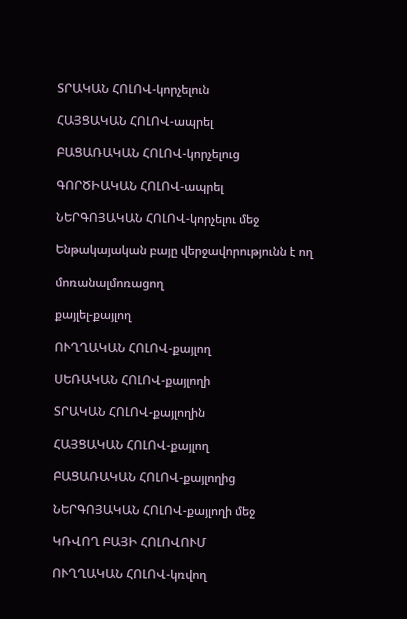ՏՐԱԿԱՆ ՀՈԼՈՎ-կորչելուն

ՀԱՅՑԱԿԱՆ ՀՈԼՈՎ-ապրել

ԲԱՑԱՌԱԿԱՆ ՀՈԼՈՎ-կորչելուց

ԳՈՐԾԻԱԿԱՆ ՀՈԼՈՎ-ապրել

ՆԵՐԳՈՅԱԿԱՆ ՀՈԼՈՎ-կորչելու մեջ

Ենթակայական բայը վերջավորությունն է ող

մոռանալմոռացող

քայլել-քայլող

ՈՒՂՂԱԿԱՆ ՀՈԼՈՎ-քայլող

ՍԵՌԱԿԱՆ ՀՈԼՈՎ-քայլողի

ՏՐԱԿԱՆ ՀՈԼՈՎ-քայլողին

ՀԱՅՑԱԿԱՆ ՀՈԼՈՎ-քայլող

ԲԱՑԱՌԱԿԱՆ ՀՈԼՈՎ-քայլողից

ՆԵՐԳՈՅԱԿԱՆ ՀՈԼՈՎ-քայլողի մեջ

ԿՌՎՈՂ ԲԱՅԻ ՀՈԼՈՎՈՒՄ

ՈՒՂՂԱԿԱՆ ՀՈԼՈՎ-կռվող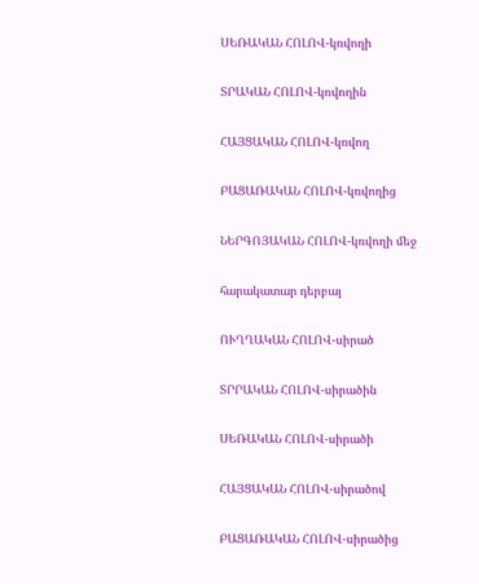ՍԵՌԱԿԱՆ ՀՈԼՈՎ-կռվողի

ՏՐԱԿԱՆ ՀՈԼՈՎ-կռվողին

ՀԱՅՑԱԿԱՆ ՀՈԼՈՎ-կռվող

ԲԱՑԱՌԱԿԱՆ ՀՈԼՈՎ-կռվողից

ՆԵՐԳՈՅԱԿԱՆ ՀՈԼՈՎ-կռվողի մեջ

հարակատար դերբայ

ՈՒՂՂԱԿԱՆ ՀՈԼՈՎ-սիրած

ՏՐՐԱԿԱՆ ՀՈԼՈՎ-սիրածին

ՍԵՌԱԿԱՆ ՀՈԼՈՎ-սիրածի

ՀԱՅՑԱԿԱՆ ՀՈԼՈՎ-սիրածով

ԲԱՑԱՌԱԿԱՆ ՀՈԼՈՎ-սիրածից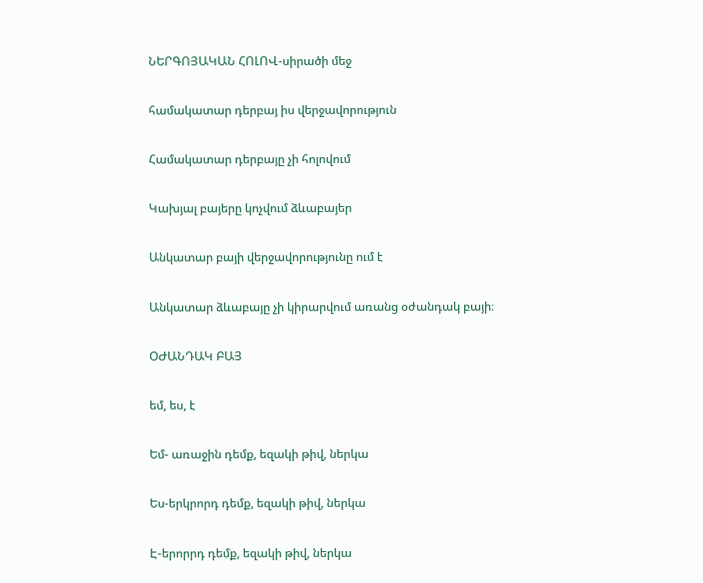ՆԵՐԳՈՅԱԿԱՆ ՀՈԼՈՎ-սիրածի մեջ

համակատար դերբայ իս վերջավորություն

Համակատար դերբայը չի հոլովում

Կախյալ բայերը կոչվում ձևաբայեր

Անկատար բայի վերջավորությունը ում է

Անկատար ձևաբայը չի կիրարվում առանց օժանդակ բայի։

ՕԺԱՆԴԱԿ ԲԱՅ

եմ, ես, է

Եմ- առաջին դեմք, եզակի թիվ, ներկա

Ես-երկրորդ դեմք, եզակի թիվ, ներկա

Է-երորրդ դեմք, եզակի թիվ, ներկա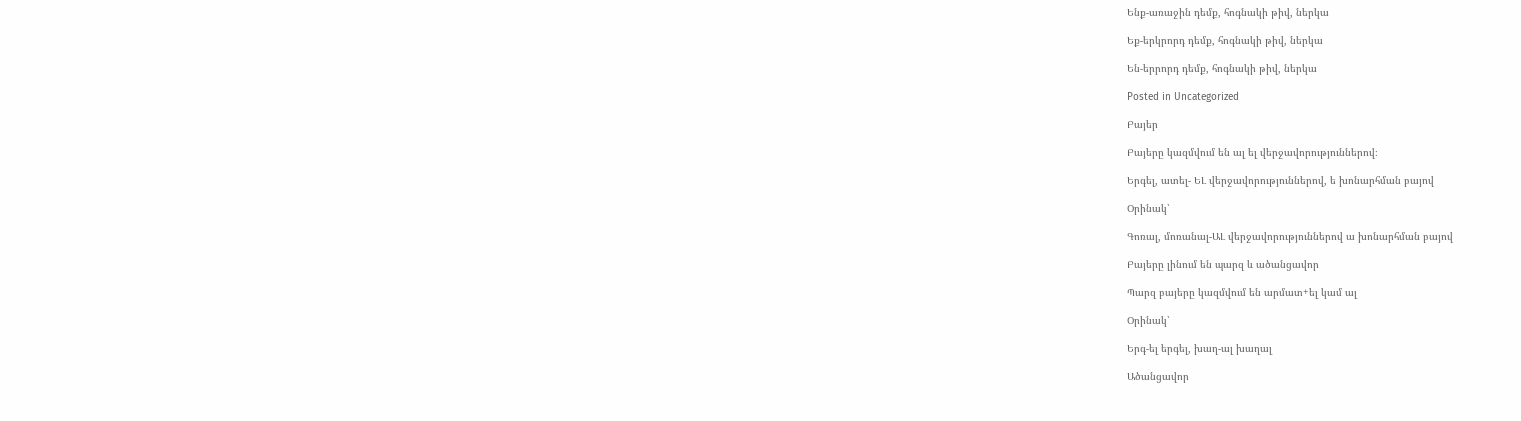Ենք-առաջին դեմք, հոգնակի թիվ, ներկա

Եք-երկրորդ դեմք, հոգնակի թիվ, ներկա

Են-երրորդ դեմք, հոգնակի թիվ, ներկա

Posted in Uncategorized

Բայեր

Բայերը կազմվում են ալ ել վերջավորություններով։

Երգել, ատել- ԵԼ վերջավորություններով, ե խոնարհման բայով

Օրինակ՝

Գոռալ, մոռանալ-ԱԼ վերջավորություններով ա խոնարհման բայով

Բայերը լինում են պարզ և ածանցավոր

Պարզ բայերը կազմվում են արմատ+ել կամ ալ

Օրինակ՝

Երգ-ել երգել, խաղ-ալ խաղալ

Ածանցավոր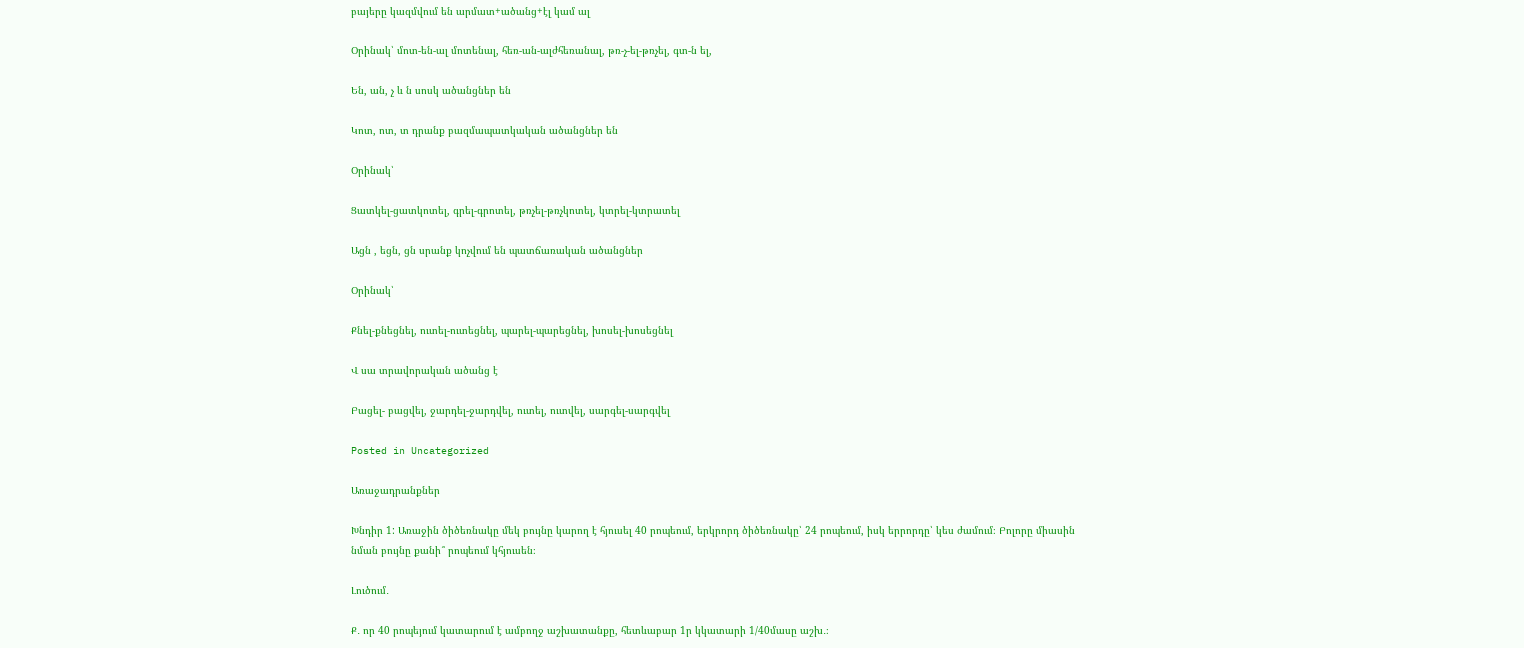բայերը կազմվում են արմատ+ածանց+էլ կամ ալ

Օրինակ՝ մոտ-են-ալ մոտենալ, հեռ-ան-ալժհեռանալ, թռ-չ-ել-թռչել, գտ-ն ել,

Են, ան, չ և ն սոսկ ածանցներ են

Կոտ, ոտ, տ դրանք բազմապատկական ածանցներ են

Օրինակ՝

Ցատկել-ցատկոտել, գրել-գրոտել, թռչել-թռչկոտել, կտրել-կտրատել

Ացն , եցն, ցն սրանք կոչվում են պատճառական ածանցներ

Օրինակ՝

Քնել-քնեցնել, ուտել-ուտեցնել, պարել-պարեցնել, խոսել-խոսեցնել

Վ սա տրավորական ածանց է

Բացել- բացվել, ջարդել-ջարդվել, ուտել, ուտվել, սարգել-սարգվել

Posted in Uncategorized

Առաջադրանքներ

Խնդիր 1: Առաջին ծիծեռնակը մեկ բույնը կարող է հյուսել 40 րոպեում, երկրորդ ծիծեռնակը՝ 24 րոպեում, իսկ երրորդը՝ կես ժամում։ Բոլորը միասին նման բույնը քանի՞ րոպեում կհյուսեն։

Լուծում․

Ք․ որ 40 րոպեյում կատարում է ամբողջ աշխատանքը, հետևաբար 1ր կկատարի 1/40մասը աշխ․։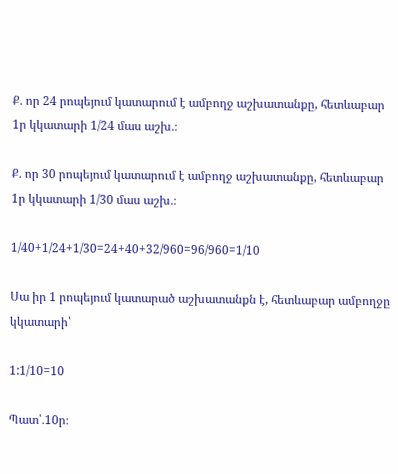Ք․ որ 24 րոպեյում կատարում է ամբողջ աշխատանքը, հետևաբար 1ր կկատարի 1/24 մաս աշխ․։

Ք․ որ 30 րոպեյում կատարում է ամբողջ աշխատանքը, հետևաբար 1ր կկատարի 1/30 մաս աշխ․։

1/40+1/24+1/30=24+40+32/960=96/960=1/10

Սա իր 1 րոպեյում կատարած աշխատանքն է, հետևաբար ամբողջը կկատարի՝

1:1/10=10

Պատ՝․10ր։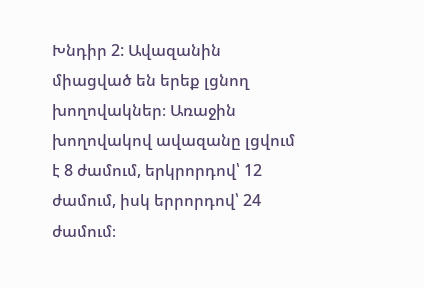Խնդիր 2: Ավազանին միացված են երեք լցնող խողովակներ։ Առաջին խողովակով ավազանը լցվում է 8 ժամում, երկրորդով՝ 12 ժամում, իսկ երրորդով՝ 24 ժամում։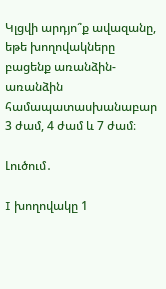Կլցվի արդյո՞ք ավազանը, եթե խողովակները բացենք առանձին-առանձին համապատասխանաբար 3 ժամ, 4 ժամ և 7 ժամ։

Լուծում․

I խողովակը 1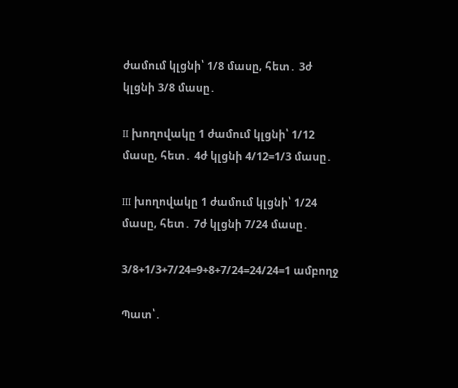ժամում կլցնի՝ 1/8 մասը, հետ․ 3ժ կլցնի 3/8 մասը․

II խողովակը 1 ժամում կլցնի՝ 1/12 մասը, հետ․ 4ժ կլցնի 4/12=1/3 մասը․

III խողովակը 1 ժամում կլցնի՝ 1/24 մասը, հետ․ 7ժ կլցնի 7/24 մասը․

3/8+1/3+7/24=9+8+7/24=24/24=1 ամբողջ

Պատ՝․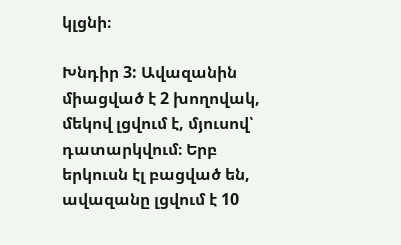կլցնի։

Խնդիր 3: Ավազանին միացված է 2 խողովակ, մեկով լցվում է, մյուսով՝ դատարկվում։ Երբ երկուսն էլ բացված են, ավազանը լցվում է 10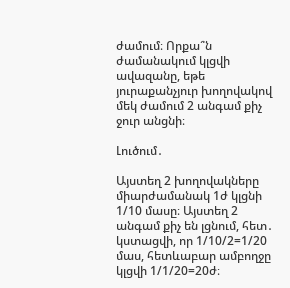ժամում։ Որքա՞ն ժամանակում կլցվի ավազանը, եթե
յուրաքանչյուր խողովակով մեկ ժամում 2 անգամ քիչ ջուր անցնի։

Լուծում․

Այստեղ 2 խողովակները միարժամանակ 1ժ կլցնի 1/10 մասը։ Այստեղ 2 անգամ քիչ են լցնում, հետ․ կստացվի, որ 1/10/2=1/20 մաս, հետևաբար ամբողջը կլցվի 1/1/20=20ժ։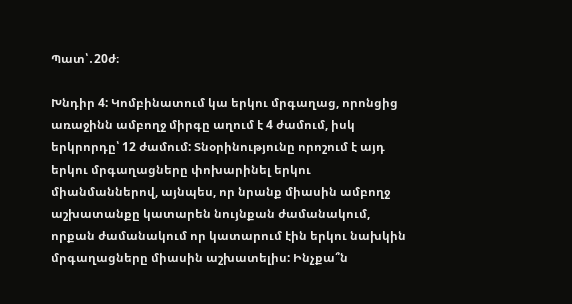Պատ՝․20ժ։

Խնդիր 4: Կոմբինատում կա երկու մրգաղաց, որոնցից առաջինն ամբողջ միրգը աղում է 4 ժամում, իսկ երկրորդը՝ 12 ժամում: Տնօրինությունը որոշում է այդ երկու մրգաղացները փոխարինել երկու միանմաններով, այնպես, որ նրանք միասին ամբողջ աշխատանքը կատարեն նույնքան ժամանակում, որքան ժամանակում որ կատարում էին երկու նախկին մրգաղացները միասին աշխատելիս: Ինչքա՞ն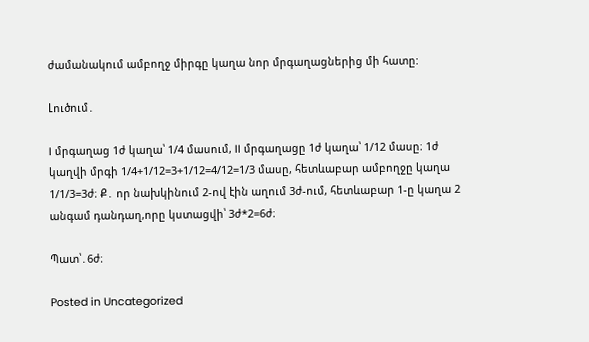ժամանակում ամբողջ միրգը կաղա նոր մրգաղացներից մի հատը:

Լուծում․

I մրգաղաց 1ժ կաղա՝ 1/4 մասում, II մրգաղացը 1ժ կաղա՝ 1/12 մասը։ 1ժ կաղվի մրգի 1/4+1/12=3+1/12=4/12=1/3 մասը, հետևաբար ամբողջը կաղա 1/1/3=3ժ։ Ք․ որ նախկինում 2-ով էին աղում 3ժ-ում, հետևաբար 1-ը կաղա 2 անգամ դանդաղ,որը կստացվի՝ 3ժ*2=6ժ։

Պատ՝․6ժ։

Posted in Uncategorized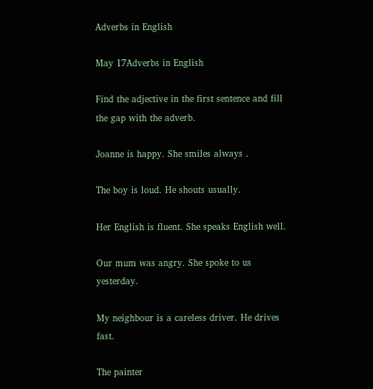Adverbs in English

May 17Adverbs in English

Find the adjective in the first sentence and fill the gap with the adverb.

Joanne is happy. She smiles always .

The boy is loud. He shouts usually.

Her English is fluent. She speaks English well.

Our mum was angry. She spoke to us yesterday.

My neighbour is a careless driver. He drives fast.

The painter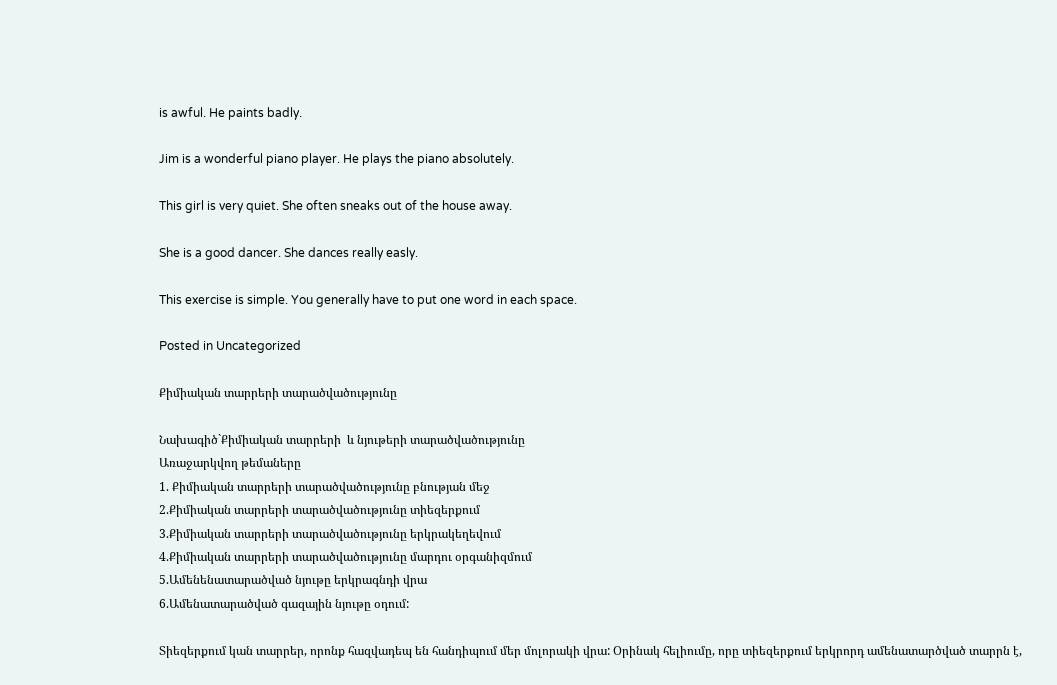is awful. He paints badly.

Jim is a wonderful piano player. He plays the piano absolutely.

This girl is very quiet. She often sneaks out of the house away.

She is a good dancer. She dances really easly.

This exercise is simple. You generally have to put one word in each space.

Posted in Uncategorized

Քիմիական տարրերի տարածվածությունը

Նախագիծ`Քիմիական տարրերի  և նյութերի տարածվածությունը
Առաջարկվող թեմաները
1. Քիմիական տարրերի տարածվածությունը բնության մեջ
2.Քիմիական տարրերի տարածվածությունը տիեզերքում
3.Քիմիական տարրերի տարածվածությունը երկրակեղեվում
4.Քիմիական տարրերի տարածվածությունը մարդու օրգանիզմում
5.Ամենենատարածված նյութը երկրագնդի վրա
6.Ամենատարածված գազային նյութը օդում:

Տիեզերքում կան տարրեր, որոնք հազվադեպ են հանդիպում մեր մոլորակի վրա: Օրինակ հելիումը, որը տիեզերքում երկրորդ ամենատարծված տարրն է,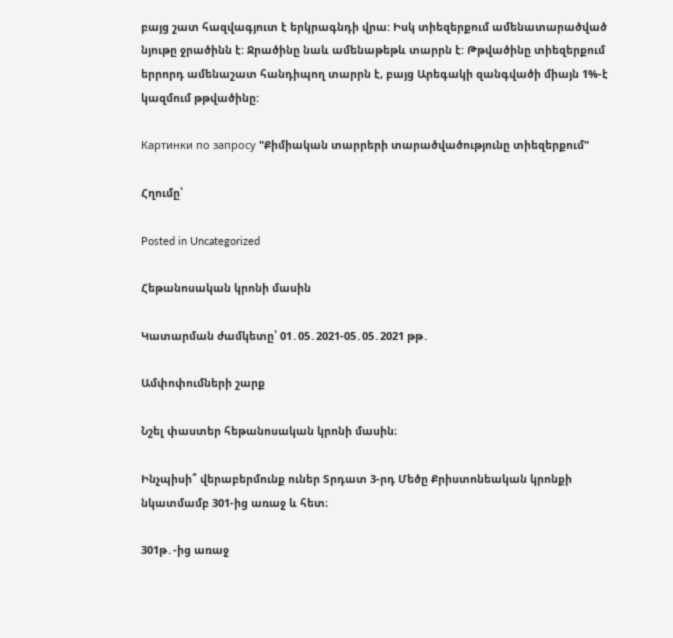բայց շատ հազվագյուտ է երկրագնդի վրա: Իսկ տիեզերքում ամենատարածված նյութը ջրածինն է: Ջրածինը նաև ամենաթեթև տարրն է: Թթվածինը տիեզերքում երրորդ ամենաշատ հանդիպող տարրն է, բայց Արեգակի զանգվածի միայն 1%-է կազմում թթվածինը:

Картинки по запросу "Քիմիական տարրերի տարածվածությունը տիեզերքում"

Հղումը՝

Posted in Uncategorized

Հեթանոսական կրոնի մասին

Կատարման ժամկետը՝ 01․05․2021-05․05․2021 թթ․

Ամփոփումների շարք

Նշել փաստեր հեթանոսական կրոնի մասին։

Ինչպիսի՞ վերաբերմունք ուներ Տրդատ 3-րդ Մեծը Քրիստոնեական կրոնքի նկատմամբ 301-ից առաջ և հետ։

301թ․-ից առաջ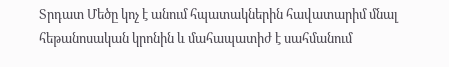Տրդատ Մեծը կոչ է անում հպատակներին հավատարիմ մնալ հեթանոսական կրոնին և մահապատիժ է սահմանում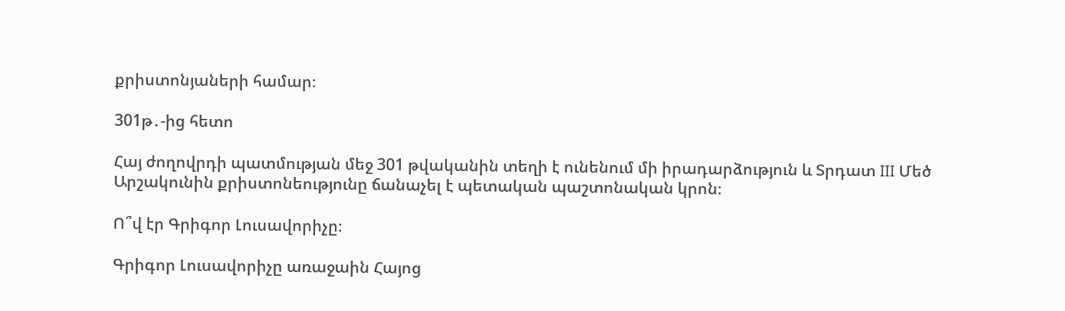քրիստոնյաների համար։

301թ․-ից հետո

Հայ ժողովրդի պատմության մեջ 301 թվականին տեղի է ունենում մի իրադարձություն և Տրդատ III Մեծ Արշակունին քրիստոնեությունը ճանաչել է պետական պաշտոնական կրոն։

Ո՞վ էր Գրիգոր Լուսավորիչը։

Գրիգոր Լուսավորիչը առաջաին Հայոց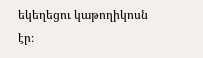եկեղեցու կաթողիկոսն էր։